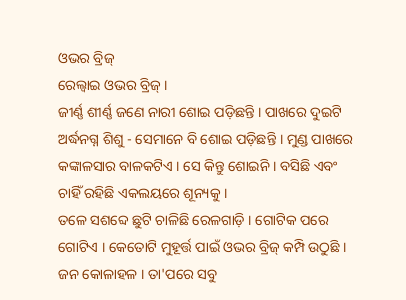ଓଭର ବ୍ରିଜ୍
ରେଲ୍ବାଇ ଓଭର ବ୍ରିଜ୍ ।
ଜୀର୍ଣ୍ଣ ଶୀର୍ଣ୍ଣ ଜଣେ ନାରୀ ଶୋଇ ପଡ଼ିଛନ୍ତି । ପାଖରେ ଦୁଇଟି ଅର୍ଦ୍ଧନଗ୍ନ ଶିଶୁ - ସେମାନେ ବି ଶୋଇ ପଡ଼ିଛନ୍ତି । ମୁଣ୍ଡ ପାଖରେ କଙ୍କାଳସାର ବାଳକଟିଏ । ସେ କିନ୍ତୁ ଶୋଇନି । ବସିଛି ଏବଂ ଚାହିଁ ରହିଛି ଏକଲୟରେ ଶୂନ୍ୟକୁ ।
ତଳେ ସଶବ୍ଦେ ଛୁଟି ଚାଳିଛି ରେଳଗାଡ଼ି । ଗୋଟିକ ପରେ ଗୋଟିଏ । କେତୋଟି ମୁହୂର୍ତ୍ତ ପାଇଁ ଓଭର ବ୍ରିଜ୍ କମ୍ପି ଉଠୁଛି । ଜନ କୋଳାହଳ । ତା'ପରେ ସବୁ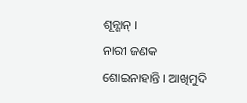ଶୂନ୍ଶାନ୍ ।
ନାରୀ ଜଣକ ଶୋଇନାହାନ୍ତି । ଆଖିମୁଦି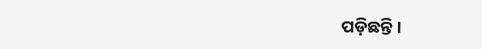ପଡ଼ିଛନ୍ତି ।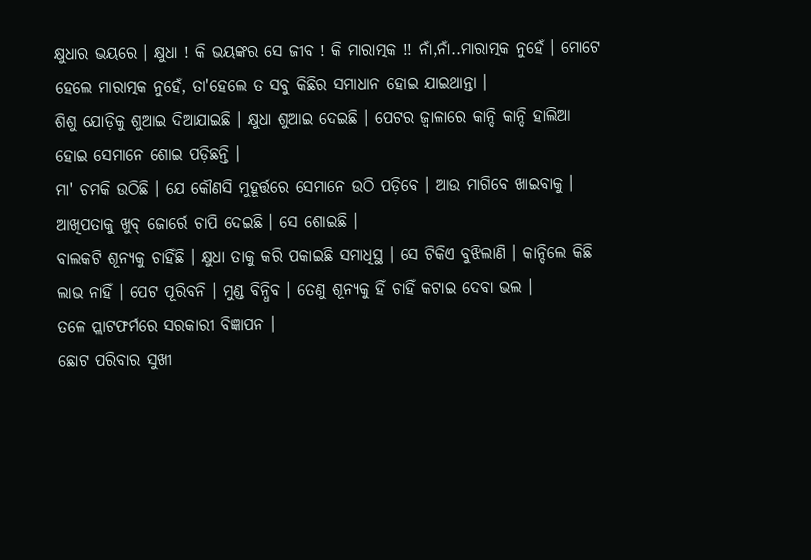କ୍ଷୁଧାର ଭୟରେ । କ୍ଷୁଧା ! କି ଭୟଙ୍କର ସେ ଜୀବ ! କି ମାରାତ୍ମକ !! ନାଁ,ନାଁ..ମାରାତ୍ମକ ନୁହେଁ । ମୋଟେ ହେଲେ ମାରାତ୍ମକ ନୁହେଁ, ତା'ହେଲେ ତ ସବୁ କିଛିର ସମାଧାନ ହୋଇ ଯାଇଥାନ୍ତା ।
ଶିଶୁ ଯୋଡ଼ିକୁ ଶୁଆଇ ଦିଆଯାଇଛି । କ୍ଷୁଧା ଶୁଆଇ ଦେଇଛି । ପେଟର ଜ୍ୱାଳାରେ କାନ୍ଦି କାନ୍ଦି ହାଲିଆ ହୋଇ ସେମାନେ ଶୋଇ ପଡ଼ିଛନ୍ତି ।
ମା' ଚମକି ଉଠିଛି । ଯେ କୌଣସି ମୁହୂର୍ତ୍ତରେ ସେମାନେ ଉଠି ପଡ଼ିବେ । ଆଉ ମାଗିବେ ଖାଇବାକୁ ।
ଆଖିପତାକୁ ଖୁବ୍ ଜୋର୍ରେ ଚାପି ଦେଇଛି । ସେ ଶୋଇଛି ।
ବାଲକଟି ଶୂନ୍ୟକୁ ଚାହିଁଛି । କ୍ଷୁଧା ତାକୁ କରି ପକାଇଛି ସମାଧିସ୍ଥ । ସେ ଟିକିଏ ବୁଝିଲାଣି । କାନ୍ଦିଲେ କିଛି ଲାଭ ନାହିଁ । ପେଟ ପୂରିବନି । ମୁଣ୍ଡ ବିନ୍ଧିବ । ତେଣୁ ଶୂନ୍ୟକୁ ହିଁ ଚାହିଁ କଟାଇ ଦେବା ଭଲ ।
ତଳେ ପ୍ଲାଟଫର୍ମରେ ସରକାରୀ ବିଜ୍ଞାପନ ।
ଛୋଟ ପରିବାର ସୁଖୀ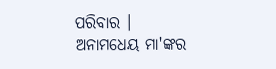ପରିବାର ।
ଅନାମଧେୟ ମା'ଙ୍କର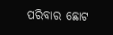ପରିବାର ଛୋଟ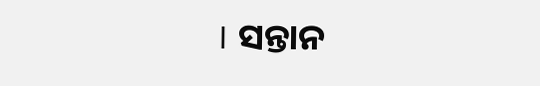। ସନ୍ତାନ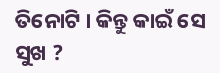ତିନୋଟି । କିନ୍ତୁ କାଇଁ ସେ ସୁଖ ?